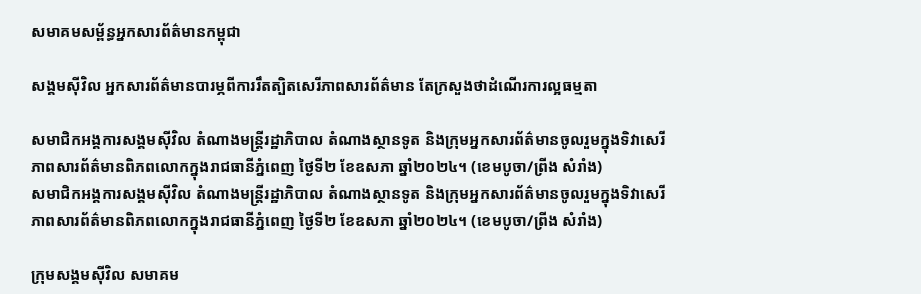សមាគមសម្ព័ន្ធអ្នកសារព័ត៌មានកម្ពុជា

សង្គមស៊ីវិល អ្នកសារព័ត៌មានបារម្ភពីការរឹតត្បិតសេរីភាពសារព័ត៌មាន តែក្រសួងថាដំណើរការល្អធម្មតា

សមាជិកអង្គការសង្គមស៊ីវិល តំណាងមន្ត្រីរដ្ឋាភិបាល តំណាងស្ថានទូត និងក្រុមអ្នកសារព័ត៌មានចូលរួមក្នុងទិវាសេរីភាពសារព័ត៌មានពិភពលោកក្នុងរាជធានីភ្នំពេញ ថ្ងៃទី២ ខែឧសភា ឆ្នាំ២០២៤។ (ខេមបូចា/ព្រីង សំរាំង)
សមាជិកអង្គការសង្គមស៊ីវិល តំណាងមន្ត្រីរដ្ឋាភិបាល តំណាងស្ថានទូត និងក្រុមអ្នកសារព័ត៌មានចូលរួមក្នុងទិវាសេរីភាពសារព័ត៌មានពិភពលោកក្នុងរាជធានីភ្នំពេញ ថ្ងៃទី២ ខែឧសភា ឆ្នាំ២០២៤។ (ខេមបូចា/ព្រីង សំរាំង)

ក្រុមសង្គមស៊ីវិល សមាគម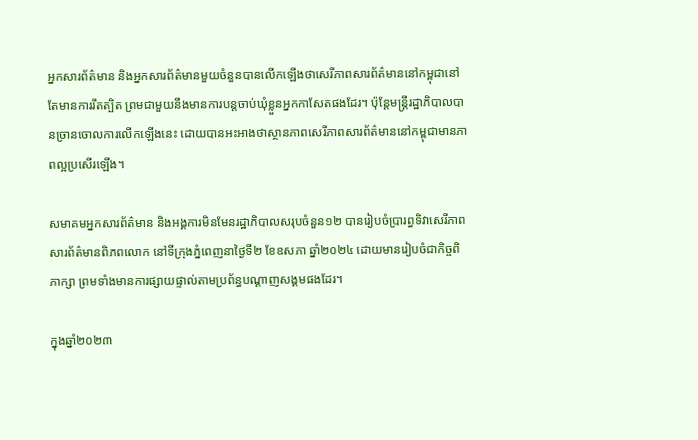អ្នកសារព័ត៌មាន និងអ្នកសារព័ត៌មានមួយចំនួនបានលើកឡើងថាសេរីភាពសារព័ត៌មាននៅកម្ពុជានៅតែមានការរឹតត្បិត ព្រមជាមួយនឹងមានការបន្តចាប់ឃុំខ្លួនអ្នកកាសែតផងដែរ។ ប៉ុន្តែមន្ត្រីរដ្ឋាភិបាលបានច្រានចោលការលើកឡើងនេះ ដោយបានអះអាងថាស្ថានភាពសេរីភាពសារព័ត៌មាននៅកម្ពុជាមានភាពល្អប្រសើរឡើង។

សមាគមអ្នកសារព័ត៌មាន និងអង្គការមិនមែនរដ្ឋាភិបាលសរុបចំនួន១២ បានរៀបចំប្រារព្ធទិវាសេរីភាពសារព័ត៌មានពិភពលោក នៅទីក្រុងភ្នំពេញនាថ្ងៃទី២ ខែឧសភា ឆ្នាំ២០២៤ ដោយមានរៀបចំជាកិច្ចពិភាក្សា ព្រមទាំងមានការផ្សាយផ្ទាល់តាមប្រព័ន្ធបណ្ដាញសង្គមផងដែរ។

ក្នុងឆ្នាំ២០២៣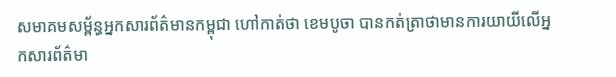សមាគមសម្ព័ន្ធអ្នកសារព័ត៌មានកម្ពុជា ហៅកាត់ថា ខេមបូចា បានកត់ត្រាថាមានការយាយីលើអ្នកសារព័ត៌មា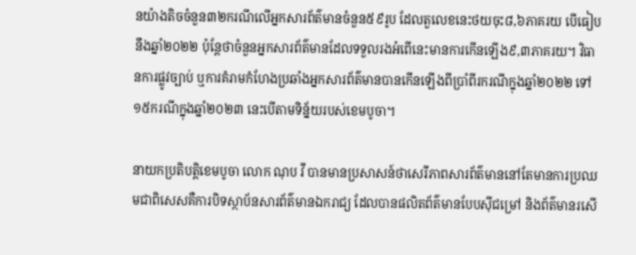នយ៉ាងតិចចំនួន៣២ករណីលើអ្នកសារព័ត៌មានចំនួន៥៩រូប ដែលតួលេខនេះថយចុះ៨,៦ភាគរយ បើធៀបនឹងឆ្នាំ២០២២ ប៉ុន្តែថាចំនួនអ្នកសារព័ត៌មានដែលទទួលរងអំពើនេះមានការកើនឡើង៩,៣ភាគរយ។ វិធានការផ្លូវច្បាប់ ឬការគំរាមកំហែងប្រឆាំងអ្នកសារព័ត៌មានបានកើនឡើងពីប្រាំពីរករណីក្នុងឆ្នាំ២០២២ ទៅ១៥ករណីក្នុងឆ្នាំ២០២៣ នេះបើតាមទិន្ន័យរបស់ខេមបូចា។

នាយកប្រតិបត្តិខេមបូចា លោក ណុប វី បានមានប្រសាសន៍ថាសេរីភាពសារព័ត៌មាននៅតែមានការប្រឈមជាពិសេសគឺការបិទស្ថាប័នសារព័ត៌មានឯករាជ្យ ដែលបានផលិតព័ត៌មានបែបស៊ីជម្រៅ និងព័ត៌មានរសើ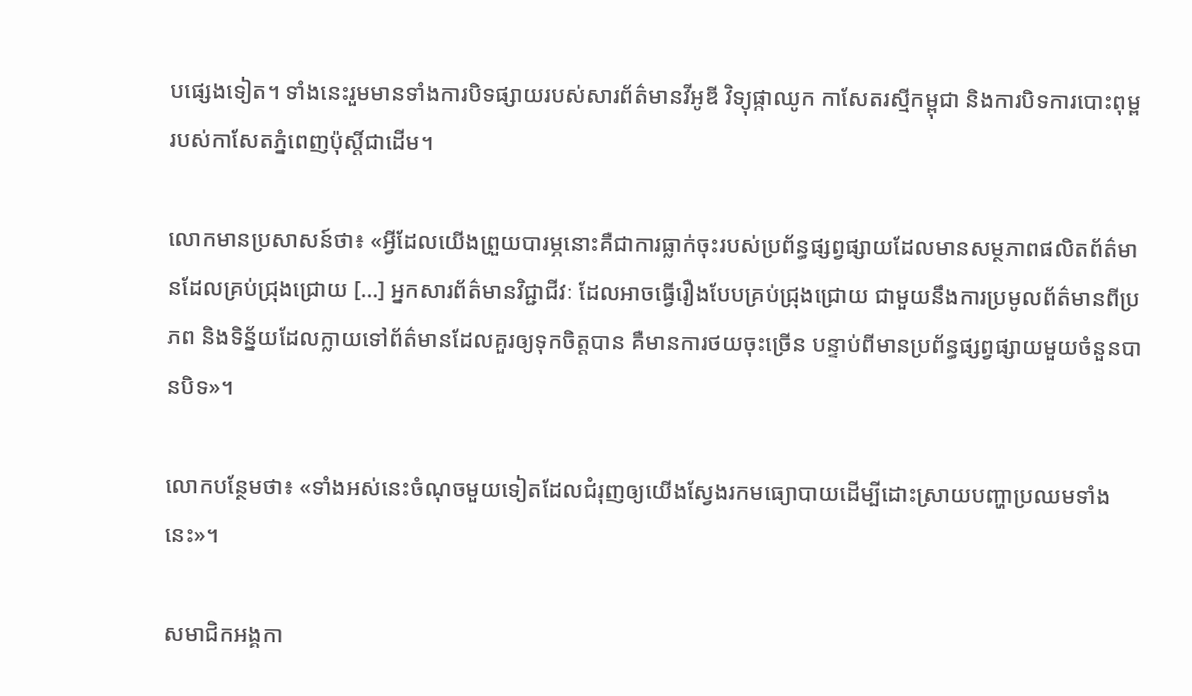បផ្សេងទៀត។ ទាំងនេះរួមមានទាំងការបិទផ្សាយរបស់សារព័ត៌មានវីអូឌី វិទ្យុផ្កាឈូក កាសែតរស្មីកម្ពុជា និងការបិទការបោះពុម្ពរបស់កាសែតភ្នំពេញប៉ុស្ដិ៍ជាដើម។

លោកមានប្រសាសន៍ថា៖ «អ្វីដែលយើងព្រួយបារម្ភនោះគឺជាការធ្លាក់ចុះរបស់ប្រព័ន្ធផ្សព្វផ្សាយដែលមានសម្ថភាពផលិតព័ត៌មានដែលគ្រប់ជ្រុងជ្រោយ […] អ្នកសារព័ត៌មានវិជ្ជាជីវៈ ដែលអាចធ្វើរឿងបែបគ្រប់ជ្រុងជ្រោយ ជាមួយនឹងការប្រមូលព័ត៌មានពីប្រភព និងទិន្ន័យដែលក្លាយទៅព័ត៌មានដែលគួរឲ្យទុកចិត្តបាន គឺមានការថយចុះច្រើន បន្ទាប់ពីមានប្រព័ន្ធផ្សព្វផ្សាយមួយចំនួនបានបិទ»។

លោកបន្ថែមថា៖ «ទាំងអស់នេះចំណុចមួយទៀតដែលជំរុញឲ្យយើងស្វែងរកមធ្យោបាយដើម្បីដោះស្រាយបញ្ហាប្រឈមទាំងនេះ»។

សមាជិកអង្គកា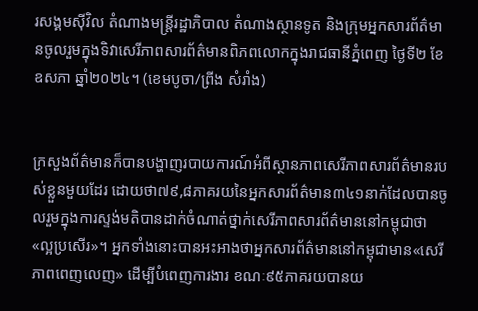រសង្គមស៊ីវិល តំណាងមន្ត្រីរដ្ឋាភិបាល តំណាងស្ថានទូត និងក្រុមអ្នកសារព័ត៌មានចូលរួមក្នុងទិវាសេរីភាពសារព័ត៌មានពិភពលោកក្នុងរាជធានីភ្នំពេញ ថ្ងៃទី២ ខែឧសភា ឆ្នាំ២០២៤។ (ខេមបូចា/ព្រីង សំរាំង)


ក្រសួងព័ត៌មានក៏បានបង្ហាញរបាយការណ៍អំពីស្ថានភាពសេរីភាពសារព័ត៌មានរបស់ខ្លួនមួយដែរ ដោយថា៧៩,៨ភាគរយនៃអ្នកសារព័ត៌មាន៣៤១នាក់ដែលបានចូលរួមក្នុងការស្ទង់មតិបានដាក់ចំណាត់ថ្នាក់សេរីភាពសារព័ត៌មាននៅកម្ពុជាថា «ល្អប្រសើរ»។ អ្នកទាំងនោះបានអះអាងថាអ្នកសារព័ត៌មាននៅកម្ពុជាមាន«សេរីភាពពេញលេញ» ដើម្បីបំពេញការងារ ខណៈ៩៥ភាគរយបានយ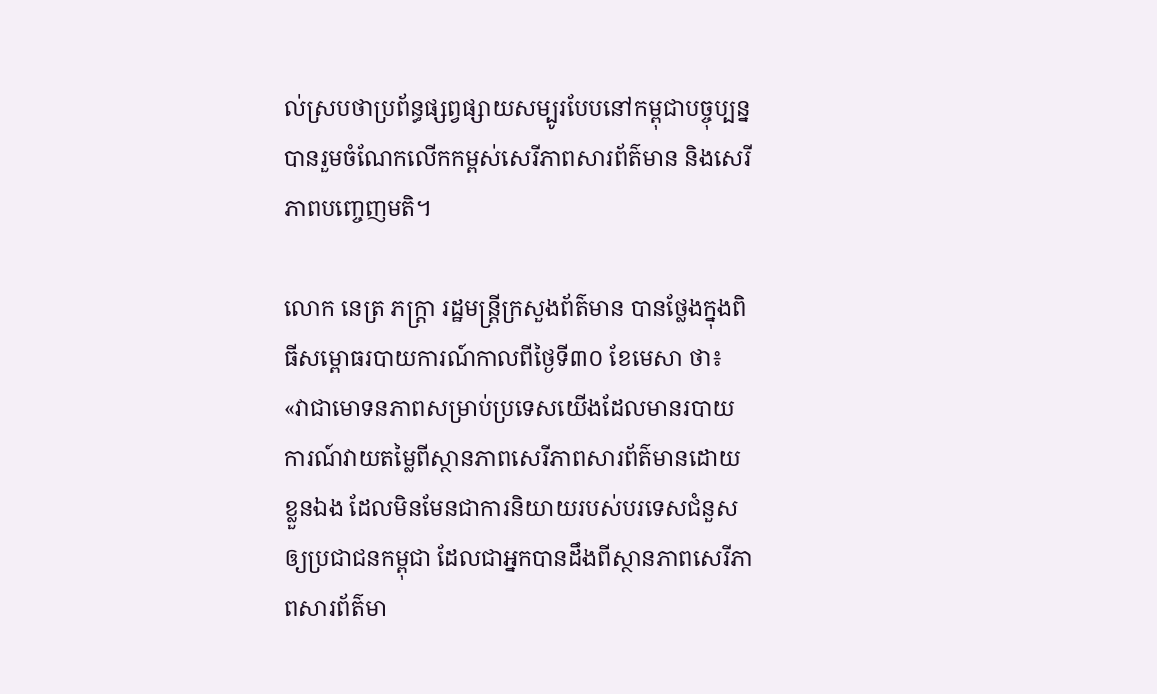ល់ស្របថាប្រព័ន្ធផ្សព្វផ្សាយសម្បូរបែបនៅកម្ពុជាបច្ចុប្បន្នបានរួមចំណែកលើកកម្ពស់សេរីភាពសារព័ត៌មាន និងសេរីភាពបញ្ចេញមតិ។

លោក នេត្រ ភក្ត្រា រដ្ឋមន្ត្រីក្រសួងព័ត៌មាន បានថ្លែងក្នុងពិធីសម្ពោធរបាយការណ៍កាលពីថ្ងៃទី៣០ ខែមេសា ថា៖ «វាជាមោទនភាពសម្រាប់ប្រទេសយើងដែលមានរបាយការណ៍វាយតម្លៃពីស្ថានភាពសេរីភាពសារព័ត៌មានដោយខ្លួនឯង ដែលមិនមែនជាការនិយាយរបស់បរទេសជំនួសឲ្យប្រជាជនកម្ពុជា ដែលជាអ្នកបានដឹងពីស្ថានភាពសេរីភាពសារព័ត៌មា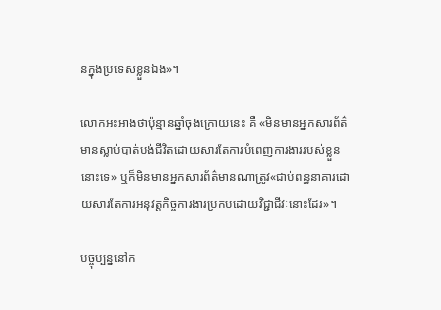នក្នុងប្រទេសខ្លួនឯង»។

លោកអះអាងថាប៉ុន្មានឆ្នាំចុងក្រោយនេះ គឺ «មិនមានអ្នកសារព័ត៌មានស្លាប់បាត់បង់ជីវិតដោយសារតែការបំពេញការងាររបស់ខ្លួននោះទេ» ឬក៏មិនមានអ្នកសារព័ត៌មានណាត្រូវ«ជាប់ពន្ធនាគារដោយសារតែការអនុវត្តកិច្ចការងារប្រកបដោយវិជ្ជាជីវៈនោះដែរ»។

បច្ចុប្បន្ននៅក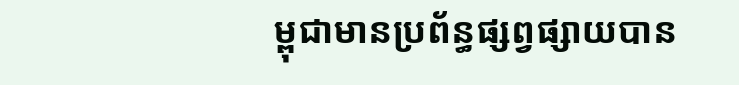ម្ពុជាមានប្រព័ន្ធផ្សព្វផ្សាយបាន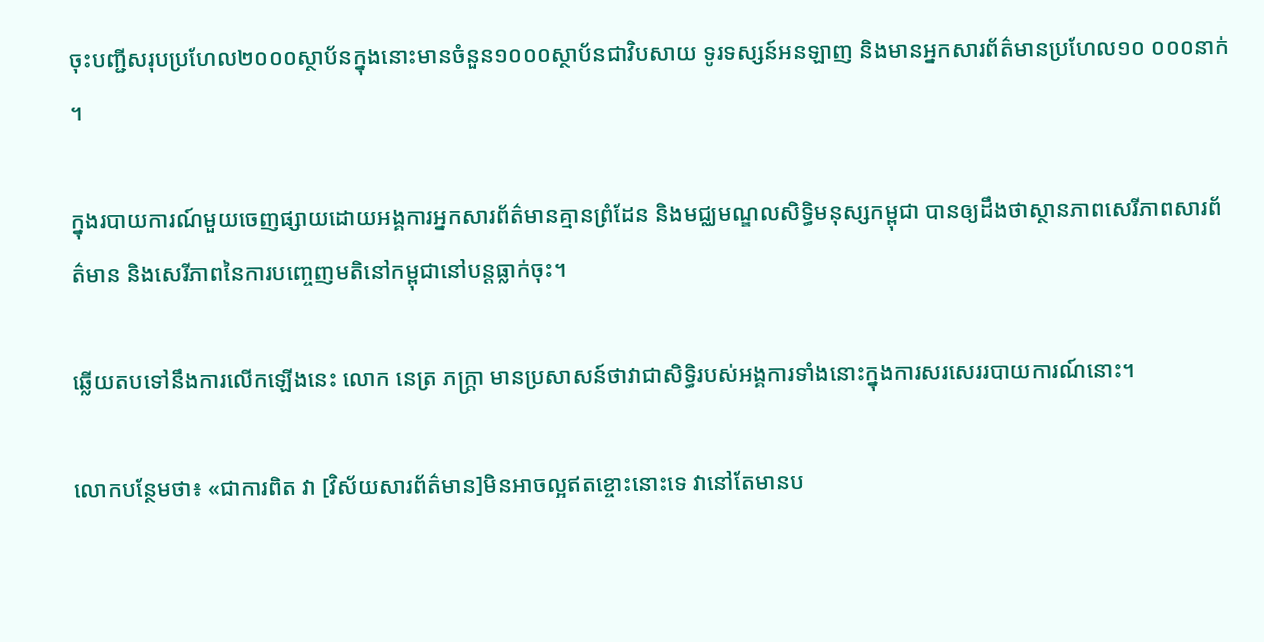ចុះបញ្ជីសរុបប្រហែល២០០០ស្ថាប័នក្នុងនោះមានចំនួន១០០០ស្ថាប័នជាវិបសាយ ទូរទស្សន៍អនឡាញ និងមានអ្នកសារព័ត៌មានប្រហែល១០ ០០០នាក់។

ក្នុងរបាយការណ៍មួយចេញផ្សាយដោយអង្គការអ្នកសារព័ត៌មានគ្មានព្រំដែន និងមជ្ឈមណ្ឌលសិទ្ធិមនុស្សកម្ពុជា បានឲ្យដឹងថាស្ថានភាពសេរីភាពសារព័ត៌មាន និងសេរីភាពនៃការបញ្ចេញមតិនៅកម្ពុជានៅបន្តធ្លាក់ចុះ។

ឆ្លើយតបទៅនឹងការលើកឡើងនេះ លោក នេត្រ ភក្រ្តា មានប្រសាសន៍ថាវាជាសិទ្ធិរបស់អង្គការទាំងនោះក្នុងការសរសេររបាយការណ៍នោះ។

លោកបន្ថែមថា៖ «ជាការពិត វា [វិស័យសារព័ត៌មាន]មិនអាចល្អឥតខ្ចោះនោះទេ វានៅតែមានប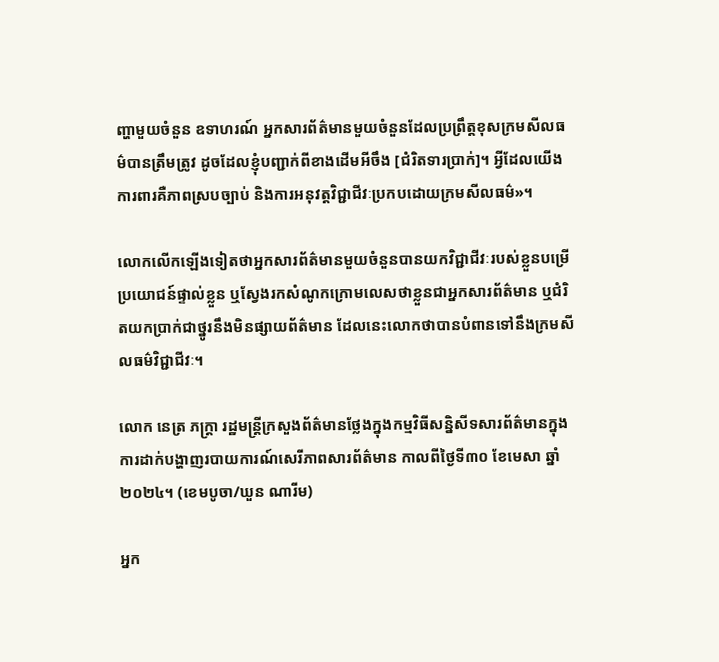ញ្ហាមួយចំនួន ឧទាហរណ៍ អ្នកសារព័ត៌មានមួយចំនួនដែលប្រព្រឹត្តខុសក្រមសីលធម៌បានត្រឹមត្រូវ ដូចដែលខ្ញុំបញ្ជាក់ពីខាងដើមអីចឹង [ជំរិតទារប្រាក់]។ អ្វីដែលយើងការពារគឺភាពស្របច្បាប់ និងការអនុវត្តវិជ្ជាជីវៈប្រកបដោយក្រមសីលធម៌»។

លោកលើកឡើងទៀតថាអ្នកសារព័ត៌មានមួយចំនួនបានយកវិជ្ជាជីវៈរបស់ខ្លួនបម្រើប្រយោជន៍ផ្ទាល់ខ្លួន ឬស្វែងរកសំណូកក្រោមលេសថាខ្លួនជាអ្នកសារព័ត៌មាន ឬជំរិតយកប្រាក់ជាថ្នូរនឹងមិនផ្សាយព័ត៌មាន ដែលនេះលោកថាបានបំពានទៅនឹងក្រមសីលធម៌វិជ្ជាជីវៈ។

លោក នេត្រ ភក្រ្តា រដ្ឋមន្ត្រីក្រសួងព័ត៌មានថ្លែងក្នុងកម្មវិធីសន្និសីទសារព័ត៌មានក្នុងការដាក់បង្ហាញរបាយការណ៍សេរីភាពសារព័ត៌មាន កាលពីថ្ងៃទី៣០ ខែមេសា ឆ្នាំ២០២៤។ (ខេមបូចា/ឃួន ណារីម)

អ្នក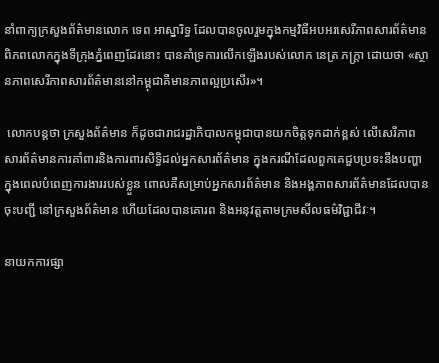នាំពាក្យក្រសួងព័ត៌មានលោក ទេព អាស្នារិទ្ធ ដែលបានចូលរួមក្នុងកម្មវិធីអបអរសេរីភាពសារព័ត៌មានពិភពលោកក្នុងទីក្រុងភ្នំពេញដែរនោះ បានគាំទ្រការលើកឡើងរបស់លោក នេត្រ ភក្រ្តា ដោយថា «ស្ថានភាពសេរីភាពសារព័ត៌មាននៅកម្ពុជាគឺមានភាពល្អប្រសើរ»។

 លោកបន្តថា ក្រសួងព័ត៌មាន ក៏ដូចជារាជរដ្ឋាភិបាលកម្ពុជាបានយកចិត្តទុកដាក់ខ្ពស់ លើសេរីភាពសារព័ត៌មានការគាំពារនិងការពារសិទ្ធិដល់អ្នកសារព័ត៌មាន ក្នុងករណីដែលពួកគេជួបប្រទះនឹងបញ្ហាក្នុងពេលបំពេញការងាររបស់ខ្លួន ពោលគឺសម្រាប់អ្នកសារព័ត៌មាន និងអង្គភាពសារព័ត៌មានដែលបានចុះបញ្ជី នៅក្រសួងព័ត៌មាន ហើយដែលបានគោរព និងអនុវត្តតាមក្រមសីលធម៌វិជ្ជាជីវៈ។

នាយកការផ្សា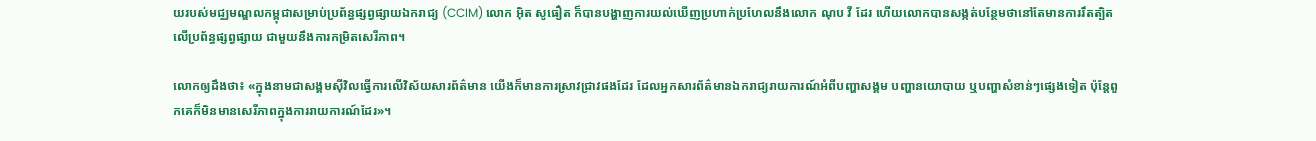យរបស់មជ្ឈមណ្ឌលកម្ពុជាសម្រាប់ប្រព័ន្ធផ្សព្វផ្សាយឯករាជ្យ (CCIM) លោក អ៊ិត សូធឿត ក៏បានបង្ហាញការយល់ឃើញប្រហាក់ប្រហែលនឹងលោក ណុប វី ដែរ ហើយលោកបានសង្កត់បន្ថែមថានៅតែមានការរឹតត្បិតលើប្រព័ន្ធផ្សព្វផ្សាយ ជាមួយនឹងការកម្រិតសេរីភាព។

លោកឲ្យដឹងថា៖ «ក្នុងនាមជាសង្គមស៊ីវិលធ្វើការលើវិស័យសារព័ត៌មាន យើងក៏មានការស្រាវជ្រាវផងដែរ ដែលអ្នកសារព័ត៌មានឯករាជ្យរាយការណ៍អំពីបញ្ហាសង្គម បញ្ហានយោបាយ ឬបញ្ហាសំខាន់ៗផ្សេងទៀត ប៉ុន្តែពួកគេក៏មិនមានសេរីភាពក្នុងការរាយការណ៍ដែរ»។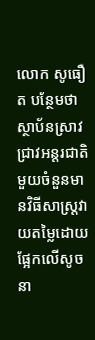លោក សូធឿត បន្ថែមថាស្ថាប័នស្រាវជ្រាវអន្តរជាតិមួយចំនួនមានវិធីសាស្រ្តវាយតម្លៃដោយផ្អែកលើសូចនា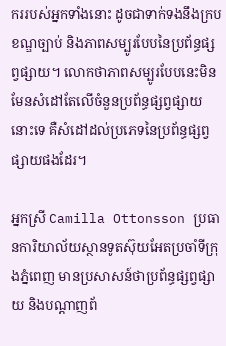កររបស់អ្នកទាំងនោះ ដូចជាទាក់ទងនឹងក្របខណ្ឌច្បាប់ និងភាពសម្បូរបែបនៃប្រព័ន្ធផ្សព្វផ្សាយ។ លោកថាភាពសម្បូរបែបនេះមិនមែនសំដៅតែលើចំនួនប្រព័ន្ធផ្សព្វផ្សាយនោះទេ គឺសំដៅដល់ប្រភេទនៃប្រព័ន្ធផ្សព្វផ្សាយផងដែរ។

អ្នកស្រី Camilla Ottonsson ប្រធានការិយាល័យស្ថានទូតស៊ុយអែតប្រចាំទីក្រុងភ្នំពេញ មានប្រសាសន៍ថាប្រព័ន្ធផ្សព្វផ្សាយ និងបណ្ដាញព័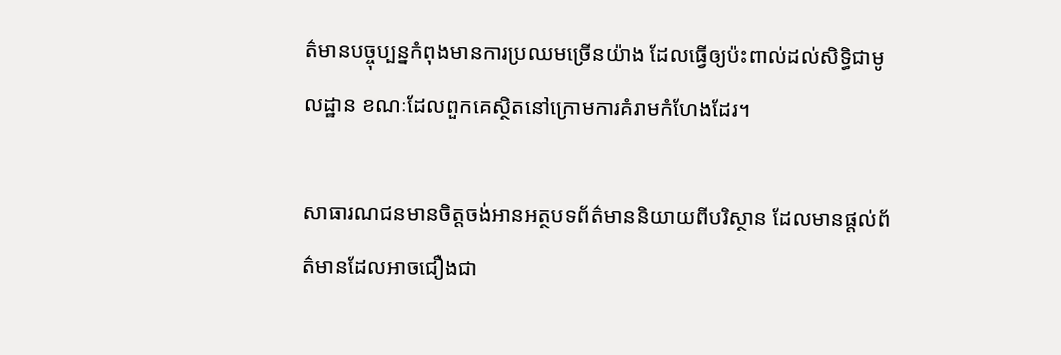ត៌មានបច្ចុប្បន្នកំពុងមានការប្រឈមច្រើនយ៉ាង ដែលធ្វើឲ្យប៉ះពាល់ដល់សិទ្ធិជាមូលដ្ឋាន ខណៈដែលពួកគេស្ថិតនៅក្រោមការគំរាមកំហែងដែរ។

សាធារណជនមានចិត្តចង់អានអត្ថបទព័ត៌មាននិយាយពីបរិស្ថាន ដែលមានផ្ដល់ព័ត៌មានដែលអាចជឿងជា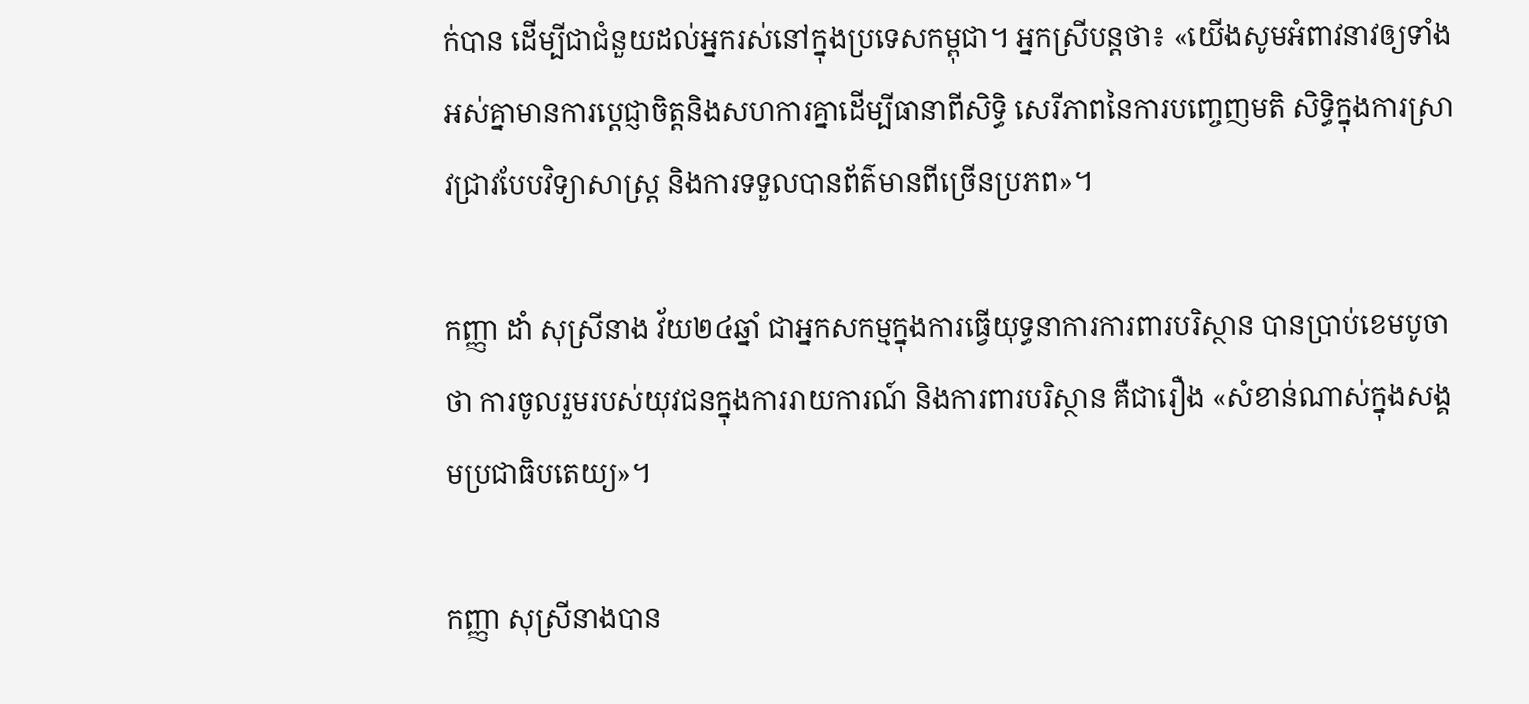ក់បាន ដើម្បីជាជំនួយដល់អ្នករស់នៅក្នុងប្រទេសកម្ពុជា។ អ្នកស្រីបន្តថា៖ «យើងសូមអំពាវនាវឲ្យទាំងអស់គ្នាមានការប្ដេជ្ញាចិត្តនិងសហការគ្នាដើម្បីធានាពីសិទ្ធិ សេរីភាពនៃការបញ្ចេញមតិ សិទ្ធិក្នុងការស្រាវជ្រាវបែបវិទ្យាសាស្រ្ត និងការទទួលបានព័ត៌មានពីច្រើនប្រភព»។

កញ្ញា ដាំ សុស្រីនាង វ័យ២៤ឆ្នាំ ជាអ្នកសកម្មក្នុងការធ្វើយុទ្ធនាការការពារបរិស្ថាន បានប្រាប់ខេមបូចាថា ការចូលរួមរបស់យុវជនក្នុងការរាយការណ៍ និងការពារបរិស្ថាន គឺជារឿង «សំខាន់ណាស់ក្នុងសង្គមប្រជាធិបតេយ្យ»។

កញ្ញា សុស្រីនាងបាន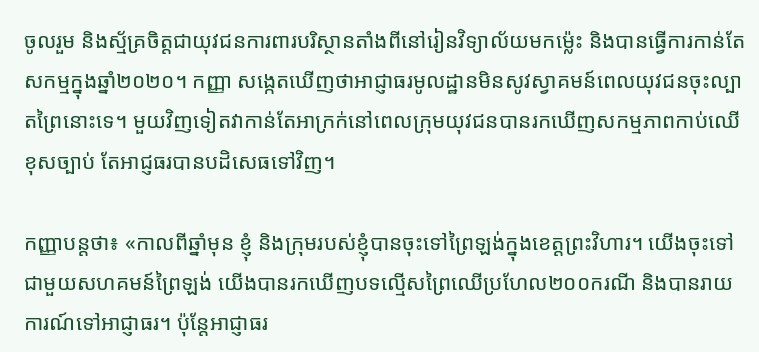ចូលរួម និងស្ម័គ្រចិត្តជាយុវជនការពារបរិស្ថានតាំងពីនៅរៀនវិទ្យាល័យមកម្ល៉េះ និងបានធ្វើការកាន់តែសកម្មក្នុងឆ្នាំ២០២០។ កញ្ញា សង្កេតឃើញថាអាជ្ញាធរមូលដ្ឋានមិនសូវស្វាគមន៍ពេលយុវជនចុះល្បាតព្រៃនោះទេ។ មួយវិញទៀតវាកាន់តែអាក្រក់នៅពេលក្រុមយុវជនបានរកឃើញសកម្មភាពកាប់ឈើខុសច្បាប់ តែអាជ្ញធរបានបដិសេធទៅវិញ។

កញ្ញាបន្តថា៖ «កាលពីឆ្នាំមុន ខ្ញុំ និងក្រុមរបស់ខ្ញុំបានចុះទៅព្រៃឡង់ក្នុងខេត្តព្រះវិហារ។ យើងចុះទៅជាមួយសហគមន៍ព្រៃឡង់ យើងបានរកឃើញបទល្មើសព្រៃឈើប្រហែល២០០ករណី និងបានរាយការណ៍ទៅអាជ្ញាធរ។ ប៉ុន្តែអាជ្ញាធរ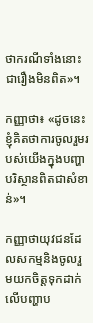ថាករណីទាំងនោះជារឿងមិនពិត»។

កញ្ញាថា៖ «ដូចនេះ ខ្ញុំគិតថាការចូលរួមរបស់យើងក្នុងបញ្ហាបរិស្ថានពិតជាសំខាន់»។

កញ្ញាថាយុវជនដែលសកម្មនិងចូលរួមយកចិត្តទុកដាក់លើបញ្ហាប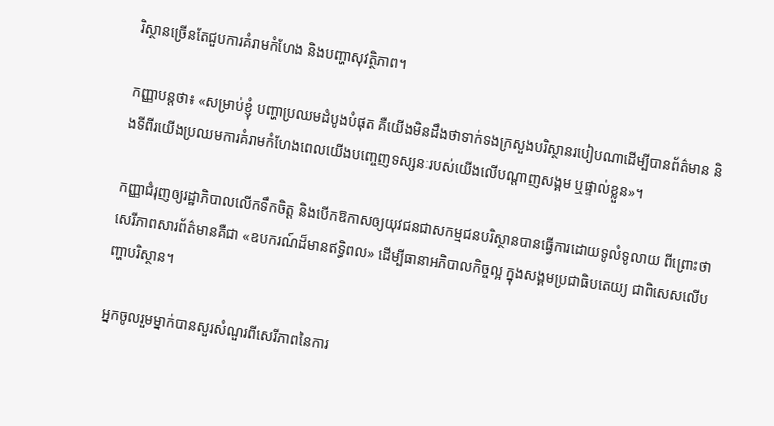រិស្ថានច្រើនតែជួបការគំរាមកំហែង និងបញ្ហាសុវត្ថិភាព។

កញ្ញាបន្តថា៖ «សម្រាប់ខ្ញុំ បញ្ហាប្រឈមដំបូងបំផុត គឺយើងមិនដឹងថាទាក់ទងក្រសួងបរិស្ថានរបៀបណាដើម្បីបានព័ត៌មាន និងទីពីរយើងប្រឈមការគំរាមកំហែងពេលយើងបញ្ចេញទស្សនៈរបស់យើងលើបណ្ដាញសង្គម ឬផ្ទាល់ខ្លួន»។

កញ្ញាជំរុញឲ្យរដ្ឋាភិបាលលើកទឹកចិត្ត និងបើកឱកាសឲ្យយុវជនជាសកម្មជនបរិស្ថានបានធ្វើការដោយទូលំទូលាយ ពីព្រោះថាសេរីភាពសារព័ត៌មានគឺជា «ឧបករណ៍ដ៏មានឥទ្ធិពល» ដើម្បីធានាអភិបាលកិច្ចល្អ ក្នុងសង្គមប្រជាធិបតេយ្យ ជាពិសេសលើបញ្ហាបរិស្ថាន។

អ្នកចូលរួមម្នាក់បានសួរសំណួរពីសេរីភាពនៃការ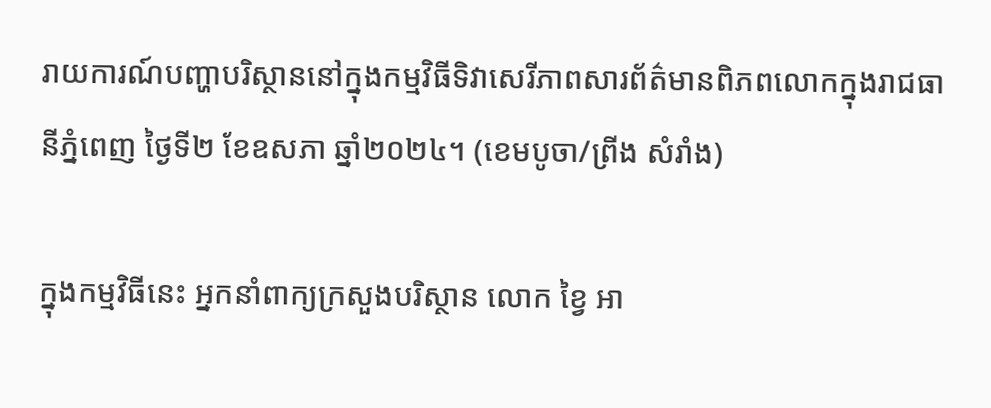រាយការណ៍បញ្ហាបរិស្ថាននៅក្នុងកម្មវិធីទិវាសេរីភាពសារព័ត៌មានពិភពលោកក្នុងរាជធានីភ្នំពេញ ថ្ងៃទី២ ខែឧសភា ឆ្នាំ២០២៤។ (ខេមបូចា/ព្រីង សំរាំង)

ក្នុងកម្មវិធីនេះ អ្នកនាំពាក្យក្រសួងបរិស្ថាន លោក ខ្វៃ អា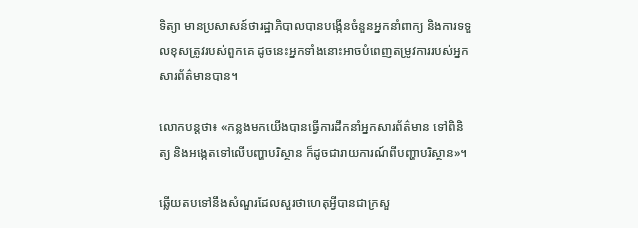ទិត្យា មានប្រសាសន៍ថារដ្ឋាភិបាលបានបង្កើនចំនួនអ្នកនាំពាក្យ និងការទទួលខុសត្រូវរបស់ពួកគេ ដូចនេះអ្នកទាំងនោះអាចបំពេញតម្រូវការរបស់អ្នកសារព័ត៌មានបាន។

លោកបន្តថា៖ «កន្លងមកយើងបានធ្វើការដឹកនាំអ្នកសារព័ត៌មាន ទៅពិនិត្យ និងអង្កេតទៅលើបញ្ហាបរិស្ថាន ក៏ដូចជារាយការណ៍ពីបញ្ហាបរិស្ថាន»។

ឆ្លើយតបទៅនឹងសំណួរដែលសួរថាហេតុអ្វីបានជាក្រសួ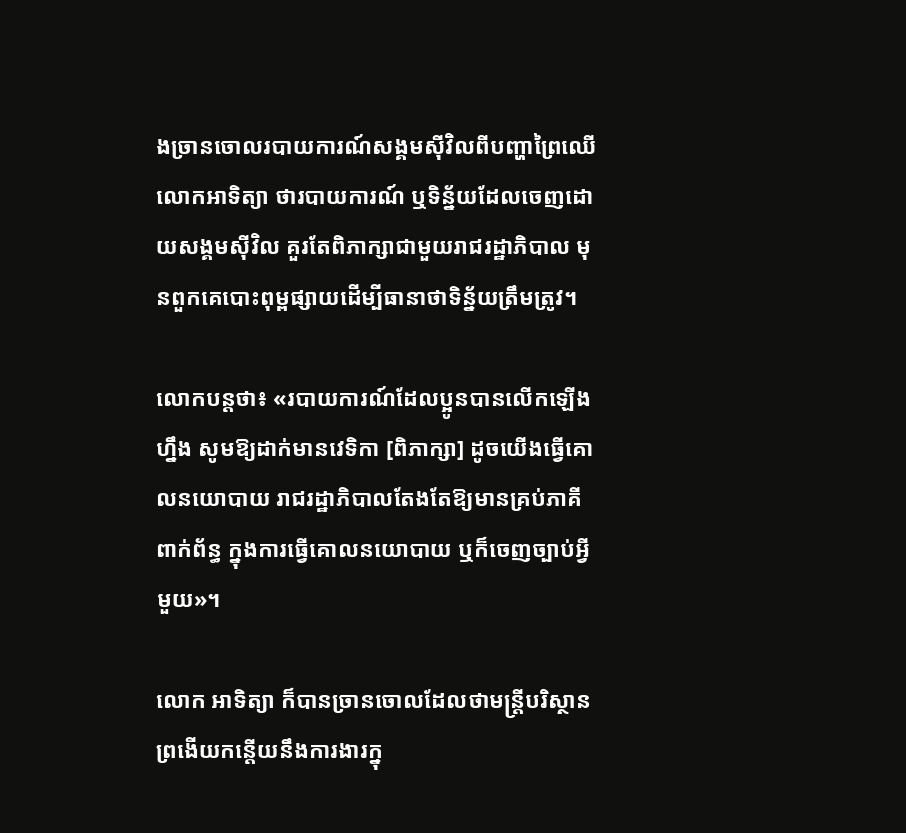ងច្រានចោលរបាយការណ៍សង្គមស៊ីវិលពីបញ្ហាព្រៃឈើ លោកអាទិត្យា ថារបាយការណ៍ ឬទិន្ន័យដែលចេញដោយសង្គមស៊ីវិល គួរតែពិភាក្សាជាមួយរាជរដ្ឋាភិបាល មុនពួកគេបោះពុម្ពផ្សាយដើម្បីធានាថាទិន្ន័យត្រឹមត្រូវ។

លោកបន្តថា៖ «របាយការណ៍ដែលប្អូនបានលើកឡើងហ្នឹង សូមឱ្យដាក់មានវេទិកា [ពិភាក្សា] ដូចយើងធ្វើគោលនយោបាយ រាជរដ្ឋាភិបាលតែងតែឱ្យមានគ្រប់ភាគីពាក់ព័ន្ធ ក្នុងការធ្វើគោលនយោបាយ ឬក៏ចេញច្បាប់អ្វីមួយ»។

លោក អាទិត្យា ក៏បានច្រានចោលដែលថាមន្ត្រីបរិស្ថានព្រងើយកន្តើយនឹងការងារក្នុ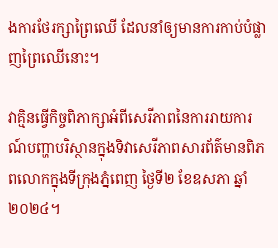ងការថែរក្សាព្រៃឈើ ដែលនាំឲ្យមានការកាប់បំផ្លាញព្រៃឈើនោះ។

វាគ្មិនធ្វើកិច្ចពិភាក្សាអំពីសេរីភាពនៃការរាយការណ៍បញ្ហាបរិស្ថានក្នុងទិវាសេរីភាពសារព័ត៌មានពិភពលោកក្នុងទីក្រុងភ្នំពេញ ថ្ងៃទី២ ខែឧសភា ឆ្នាំ២០២៤។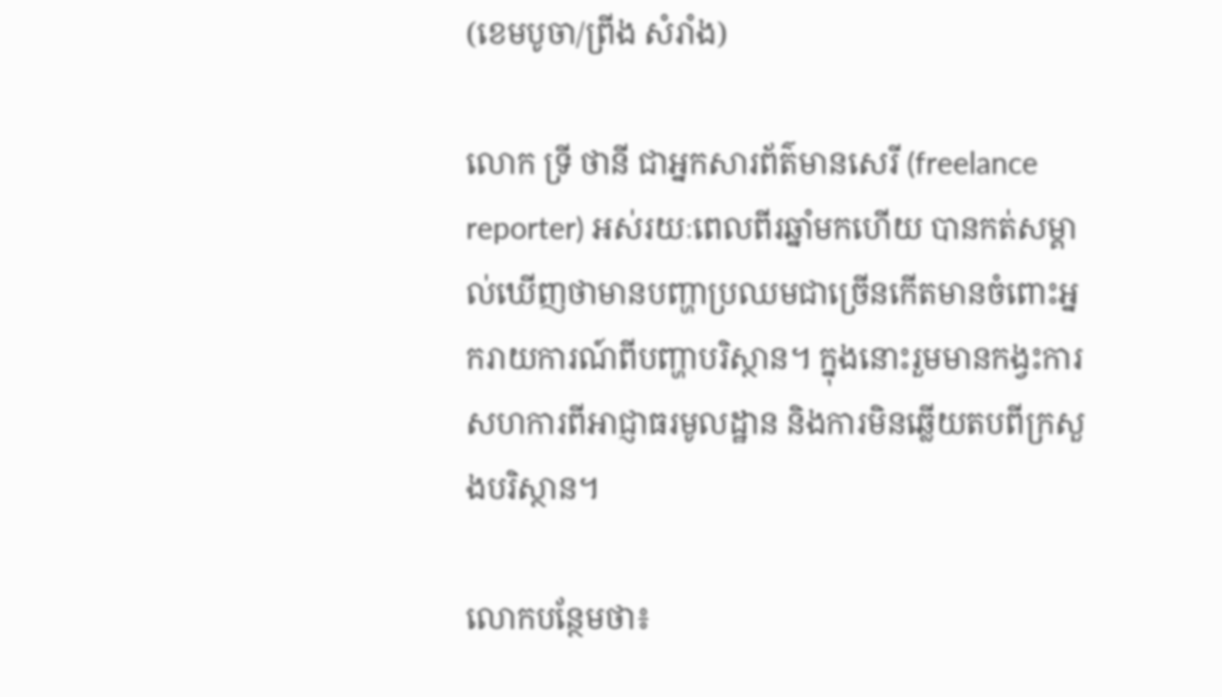(ខេមបូចា/ព្រីង សំរាំង)

លោក ទ្រី ថានី ជាអ្នកសារព័ត៌មានសេរី (freelance reporter) អស់រយៈពេលពីរឆ្នាំមកហើយ បានកត់សម្គាល់ឃើញថាមានបញ្ហាប្រឈមជាច្រើនកើតមានចំពោះអ្នករាយការណ៍ពីបញ្ហាបរិស្ថាន។ ក្នុងនោះរួមមានកង្វះការសហការពីអាជ្ញាធរមូលដ្ឋាន និងការមិនឆ្លើយតបពីក្រសួងបរិស្ថាន។

លោកបន្ថែមថា៖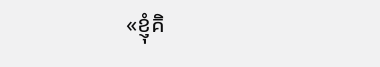«ខ្ញុំគិ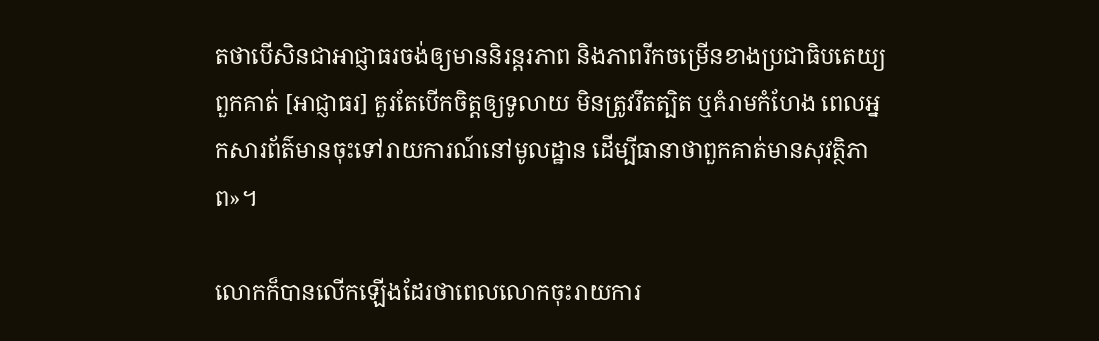តថាបើសិនជាអាជ្ញាធរចង់ឲ្យមាននិរន្តរភាព និងភាពរីកចម្រើនខាងប្រជាធិបតេយ្យ ពួកគាត់ [អាជ្ញាធរ] គួរតែបើកចិត្តឲ្យទូលាយ មិនត្រូវរឹតត្បិត ឬគំរាមកំហែង ពេលអ្នកសារព័ត៌មានចុះទៅរាយការណ៍នៅមូលដ្ឋាន ដើម្បីធានាថាពួកគាត់មានសុវត្ថិភាព»។

លោកក៏បានលើកឡើងដែរថាពេលលោកចុះរាយការ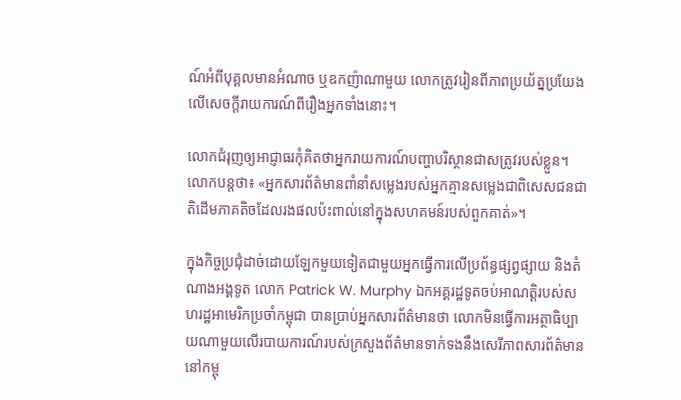ណ៍អំពីបុគ្គលមានអំណាច ឬឧកញ៉ាណាមួយ លោកត្រូវរៀនពីភាពប្រយ័ត្នប្រយែងលើសេចក្ដីរាយការណ៍ពីរឿងអ្នកទាំងនោះ។

លោកជំរុញឲ្យអាជ្ញាធរកុំគិតថាអ្នករាយការណ៍បញ្ហាបរិស្ថានជាសត្រូវរបស់ខ្លួន។ លោកបន្តថា៖ «អ្នកសារព័ត៌មានពាំនាំសម្លេងរបស់អ្នកគ្មានសម្លេងជាពិសេសជនជាតិដើមភាគតិចដែលរងផលប៉ះពាល់នៅក្នុងសហគមន៍របស់ពួកគាត់»។

ក្នុងកិច្ចប្រជុំដាច់ដោយឡែកមួយទៀតជាមួយអ្នកធ្វើការលើប្រព័ន្ធផ្សព្វផ្សាយ និងតំណាងអង្គទូត លោក Patrick W. Murphy ឯកអគ្គរដ្ឋទូតចប់អាណត្តិរបស់សហរដ្ឋអាមេរិកប្រចាំកម្ពុជា បានប្រាប់អ្នកសារព័ត៌មានថា លោកមិនធ្វើការអត្ថាធិប្បាយណាមួយលើរបាយការណ៍របស់ក្រសួងព័ត៌មានទាក់ទងនឹងសេរីភាពសារព័ត៌មាននៅកម្ពុ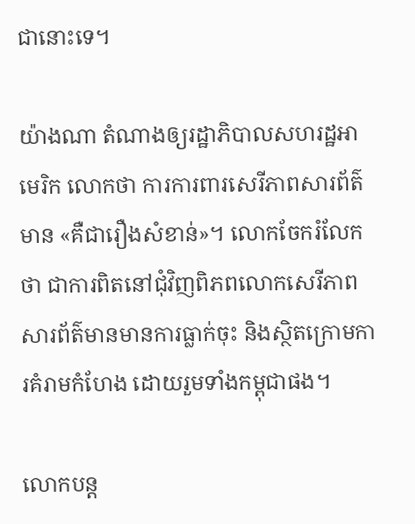ជានោះទេ។

យ៉ាងណា តំណាងឲ្យរដ្ឋាភិបាលសហរដ្ឋអាមេរិក លោកថា ការការពារសេរីភាពសារព័ត៌មាន «គឺជារឿងសំខាន់»។ លោកចែករំលែកថា ជាការពិតនៅជុំវិញពិភពលោកសេរីភាពសារព័ត៌មានមានការធ្លាក់ចុះ និងស្ថិតក្រោមការគំរាមកំហែង ដោយរួមទាំងកម្ពុជាផង។

លោកបន្ត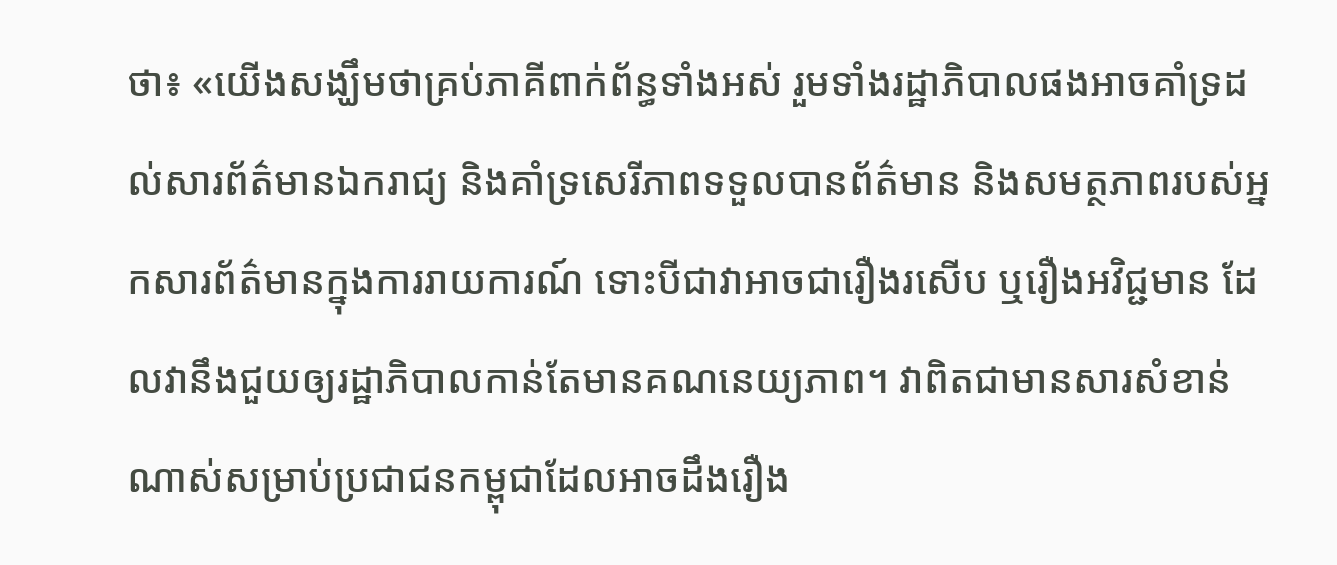ថា៖ «យើងសង្ឃឹមថាគ្រប់ភាគីពាក់ព័ន្ធទាំងអស់ រួមទាំងរដ្ឋាភិបាលផងអាចគាំទ្រដល់សារព័ត៌មានឯករាជ្យ និងគាំទ្រសេរីភាពទទួលបានព័ត៌មាន និងសមត្ថភាពរបស់អ្នកសារព័ត៌មានក្នុងការរាយការណ៍ ទោះបីជាវាអាចជារឿងរសើប ឬរឿងអវិជ្ជមាន ដែលវានឹងជួយឲ្យរដ្ឋាភិបាលកាន់តែមានគណនេយ្យភាព។ វាពិតជាមានសារសំខាន់ណាស់សម្រាប់ប្រជាជនកម្ពុជាដែលអាចដឹងរឿង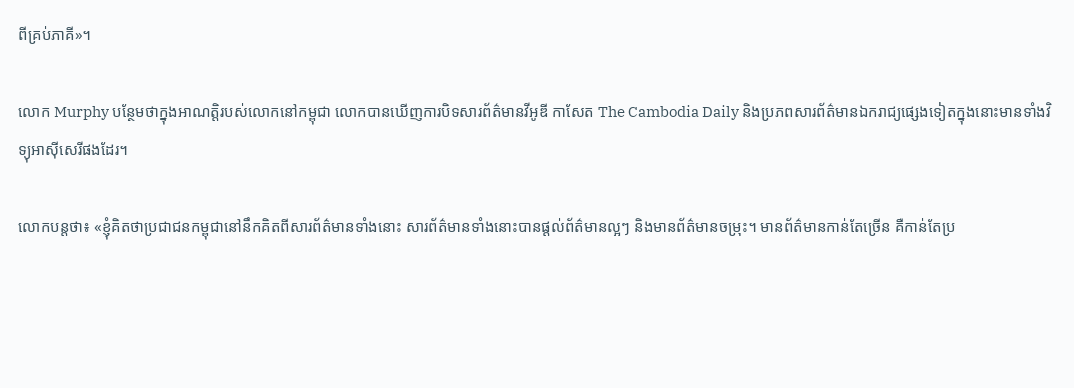ពីគ្រប់ភាគី»។

លោក Murphy បន្ថែមថាក្នុងអាណត្តិរបស់លោកនៅកម្ពុជា លោកបានឃើញការបិទសារព័ត៌មានវីអូឌី កាសែត The Cambodia Daily និងប្រភពសារព័ត៌មានឯករាជ្យផ្សេងទៀតក្នុងនោះមានទាំងវិទ្យុអាស៊ីសេរីផងដែរ។

លោកបន្តថា៖ «ខ្ញុំគិតថាប្រជាជនកម្ពុជានៅនឹកគិតពីសារព័ត៌មានទាំងនោះ សារព័ត៌មានទាំងនោះបានផ្ដល់ព័ត៌មានល្អៗ និងមានព័ត៌មានចម្រុះ។ មានព័ត៌មានកាន់តែច្រើន គឺកាន់តែប្រ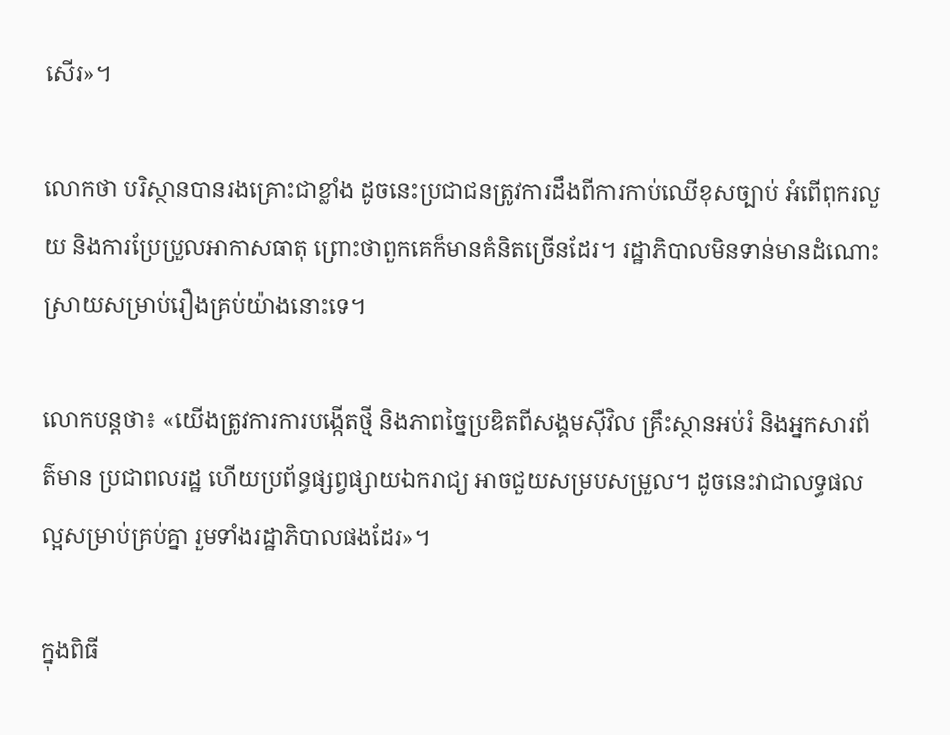សើរ»។

លោកថា បរិស្ថានបានរងគ្រោះជាខ្លាំង ដូចនេះប្រជាជនត្រូវការដឹងពីការកាប់ឈើខុសច្បាប់ អំពើពុករលួយ និងការប្រែប្រួលអាកាសធាតុ ព្រោះថាពួកគេក៏មានគំនិតច្រើនដែរ។ រដ្ឋាភិបាលមិនទាន់មានដំណោះស្រាយសម្រាប់រឿងគ្រប់យ៉ាងនោះទេ។

លោកបន្តថា៖ «យើងត្រូវការការបង្កើតថ្មី និងភាពច្នៃប្រឌិតពីសង្គមស៊ីវិល គ្រឹះស្ថានអប់រំ និងអ្នកសារព័ត៌មាន ប្រជាពលរដ្ឋ ហើយប្រព័ន្ធផ្សព្វផ្សាយឯករាជ្យ អាចជួយសម្របសម្រួល។ ដូចនេះវាជាលទ្ធផលល្អសម្រាប់គ្រប់គ្នា រួមទាំងរដ្ឋាភិបាលផងដែរ»។

ក្នុងពិធី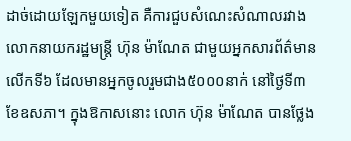ដាច់ដោយឡែកមួយទៀត គឺការជួបសំណេះសំណាលរវាង លោកនាយករដ្ឋមន្ត្រី ហ៊ុន ម៉ាណែត ជាមួយអ្នកសារព័ត៌មាន លើកទី៦ ដែលមានអ្នកចូលរួមជាង៥០០០នាក់ នៅថ្ងៃទី៣ ខែឧសភា។ ក្នុងឱកាសនោះ លោក ហ៊ុន ម៉ាណែត បានថ្លែង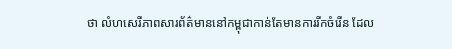ថា លំហសេរីភាពសារព័ត៌មាននៅកម្ពុជាកាន់តែមានការរីកចំរើន ដែល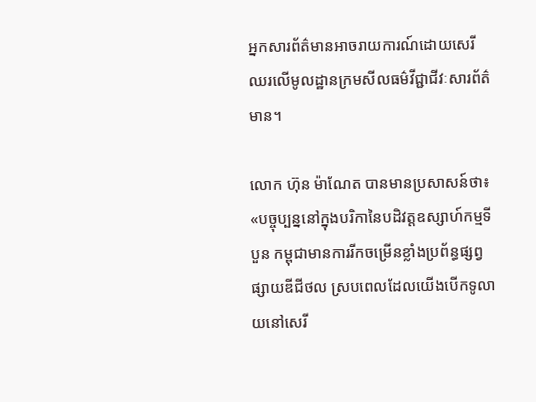អ្នកសារព័ត៌មានអាចរាយការណ៍ដោយសេរី ឈរលើមូលដ្ឋានក្រមសីលធម៌វីជ្ជាជីវៈសារព័ត៌មាន។

លោក ហ៊ុន ម៉ាណែត បានមានប្រសាសន៍ថា៖«បច្ចុប្បន្ននៅក្នុងបរិកានៃបដិវត្តឧស្សាហ៍កម្មទីបួន កម្ពុជាមានការរីកចម្រើនខ្លាំងប្រព័ន្ធផ្សព្វផ្សាយឌីជីថល ស្របពេលដែលយើងបើកទូលាយនៅសេរី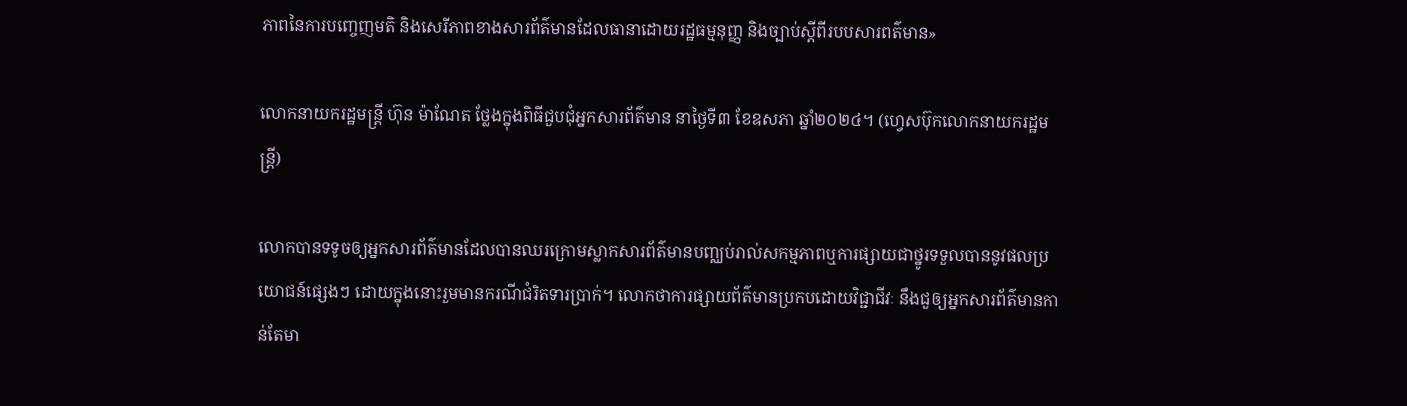ភាពនៃការបញ្ចេញមតិ និងសេរីភាពខាងសារព័ត៌មានដែលធានាដោយរដ្ឋធម្មនុញ្ញ និងច្បាប់ស្តីពីរបបសារពត៌មាន»

លោកនាយករដ្ឋមន្ត្រី ហ៊ុន ម៉ាណែត ថ្លែងក្នុងពិធីជួបជុំអ្នកសារព័ត៌មាន នាថ្ងៃទី៣ ខែឧសភា ឆ្នាំ២០២៤។ (ហ្វេសប៊ុកលោកនាយករដ្ឋមន្ត្រី)

លោកបានទទូចឲ្យអ្នកសារព័ត៌មានដែលបានឈរក្រោមស្លាកសារព័ត៌មានបញ្ឈប់រាល់សកម្មភាពឬការផ្សាយជាថ្នូរទទួលបាននូវផលប្រយោជន៍ផ្សេងៗ ដោយក្នុងនោះរួមមានករណីជំរិតទារប្រាក់។ លោកថាការផ្សាយព័ត៌មានប្រកបដោយវិជ្ជាជីវៈ នឹងជួឲ្យអ្នកសារព័ត៌មានកាន់តែមា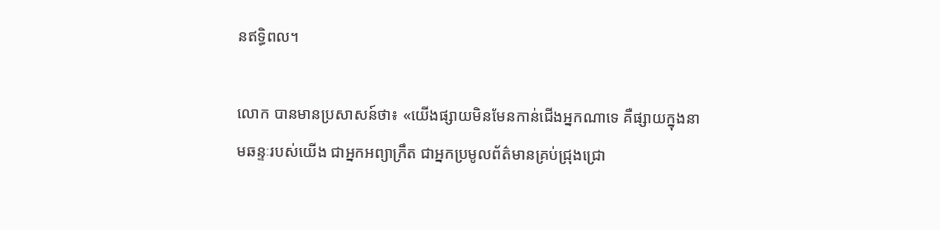នឥទ្ធិពល។

លោក បានមានប្រសាសន៍ថា៖ «យើងផ្សាយមិនមែនកាន់ជើងអ្នកណាទេ គឺផ្សាយក្នុងនាមឆន្ទៈរបស់យើង ជាអ្នកអព្យាក្រឹត ជាអ្នកប្រមូលព័ត៌មានគ្រប់ជ្រុងជ្រោ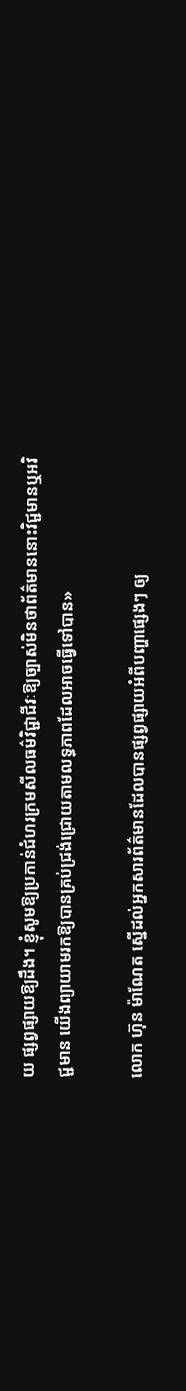យ ផ្សព្វផ្សាយឱ្យដឹង។ ខ្ញុំសូមឱ្យប្រកាន់ជំហរក្រមសីលធម៌វិជ្ជាជីវៈឱ្យច្បាស់មិនថាព័ត៌មាននោះវិជ្ជមានឬអវិជ្ជមាន យើងព្យាយាមរកឱ្យបានគ្រប់ជ្រង់ជ្រោយតាមលទ្ធភាពដែលអាចធ្វើទៅបាន»

លោក ហ៊ុន ម៉ាណែត ស្នើដល់អ្នកសារព័ត៌មានដែលបានផ្សព្វផ្សាយអំពីបញ្ហាផ្សេងៗ ឲ្យ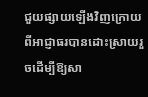ជួយផ្សាយឡើងវិញក្រោយពីអាជ្ញាធរបានដោះស្រាយរួចដើម្បីឱ្យសា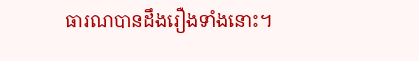ធារណបានដឹងរឿងទាំងនោះ។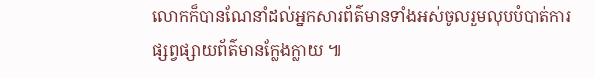លោកក៏បានណែនាំដល់អ្នកសារព័ត៌មានទាំងអស់ចូលរួមលុបបំបាត់ការផ្សព្វផ្សាយព័ត៌មានក្លែងក្លាយ ៕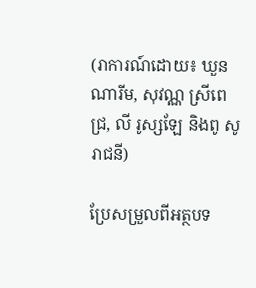(រាការណ៍ដោយ៖ ឃួន ណារីម, សុវណ្ណ ស្រីពេជ្រ, លី រូស្សឡែ និងពូ សូរាជនី)

ប្រែសម្រួលពីអត្ថបទ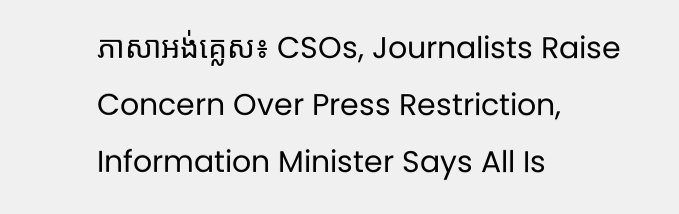ភាសាអង់គ្លេស៖ CSOs, Journalists Raise Concern Over Press Restriction, Information Minister Says All Is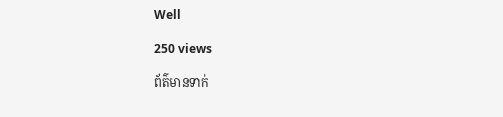Well

250 views

ព័ត៌មានទាក់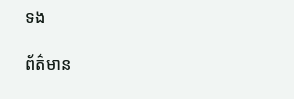ទង

ព័ត៌មាន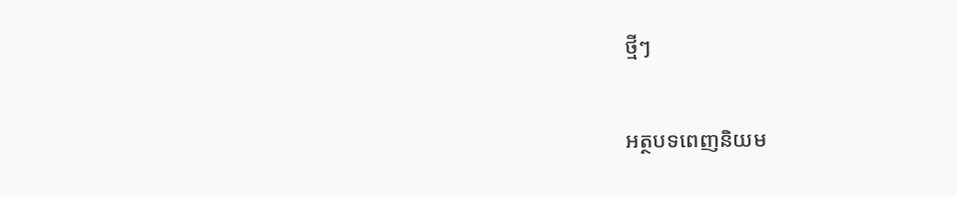ថ្មីៗ

អត្ថបទពេញនិយម